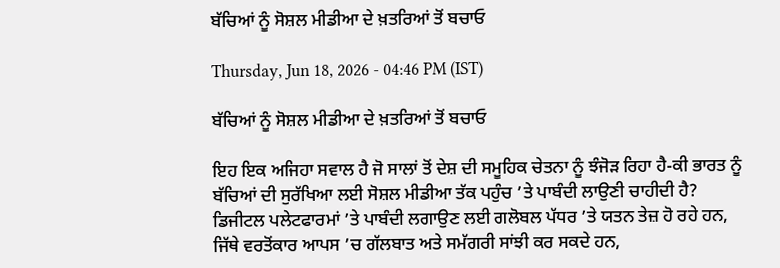ਬੱਚਿਆਂ ਨੂੰ ਸੋਸ਼ਲ ਮੀਡੀਆ ਦੇ ਖ਼ਤਰਿਆਂ ਤੋਂ ਬਚਾਓ

Thursday, Jun 18, 2026 - 04:46 PM (IST)

ਬੱਚਿਆਂ ਨੂੰ ਸੋਸ਼ਲ ਮੀਡੀਆ ਦੇ ਖ਼ਤਰਿਆਂ ਤੋਂ ਬਚਾਓ

ਇਹ ਇਕ ਅਜਿਹਾ ਸਵਾਲ ਹੈ ਜੋ ਸਾਲਾਂ ਤੋਂ ਦੇਸ਼ ਦੀ ਸਮੂਹਿਕ ਚੇਤਨਾ ਨੂੰ ਝੰਜੋੜ ਰਿਹਾ ਹੈ-ਕੀ ਭਾਰਤ ਨੂੰ ਬੱਚਿਆਂ ਦੀ ਸੁਰੱਖਿਆ ਲਈ ਸੋਸ਼ਲ ਮੀਡੀਆ ਤੱਕ ਪਹੁੰਚ ’ਤੇ ਪਾਬੰਦੀ ਲਾਉਣੀ ਚਾਹੀਦੀ ਹੈ? ਡਿਜੀਟਲ ਪਲੇਟਫਾਰਮਾਂ ’ਤੇ ਪਾਬੰਦੀ ਲਗਾਉਣ ਲਈ ਗਲੋਬਲ ਪੱਧਰ ’ਤੇ ਯਤਨ ਤੇਜ਼ ਹੋ ਰਹੇ ਹਨ, ਜਿੱਥੇ ਵਰਤੋਂਕਾਰ ਆਪਸ ’ਚ ਗੱਲਬਾਤ ਅਤੇ ਸਮੱਗਰੀ ਸਾਂਝੀ ਕਰ ਸਕਦੇ ਹਨ,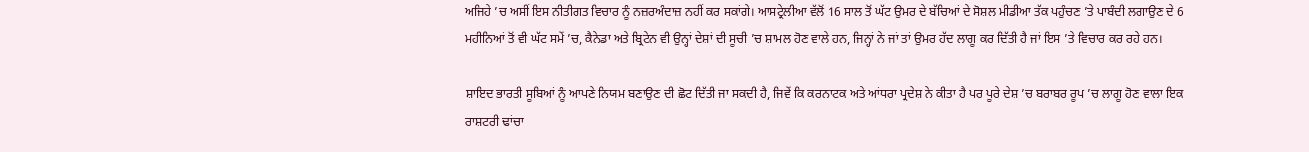ਅਜਿਹੇ ’ਚ ਅਸੀਂ ਇਸ ਨੀਤੀਗਤ ਵਿਚਾਰ ਨੂੰ ਨਜ਼ਰਅੰਦਾਜ਼ ਨਹੀਂ ਕਰ ਸਕਾਂਗੇ। ਆਸਟ੍ਰੇਲੀਆ ਵੱਲੋਂ 16 ਸਾਲ ਤੋਂ ਘੱਟ ਉਮਰ ਦੇ ਬੱਚਿਆਂ ਦੇ ਸੋਸ਼ਲ ਮੀਡੀਆ ਤੱਕ ਪਹੁੰਚਣ ’ਤੇ ਪਾਬੰਦੀ ਲਗਾਉਣ ਦੇ 6 ਮਹੀਨਿਆਂ ਤੋਂ ਵੀ ਘੱਟ ਸਮੇਂ ’ਚ, ਕੈਨੇਡਾ ਅਤੇ ਬ੍ਰਿਟੇਨ ਵੀ ਉਨ੍ਹਾਂ ਦੇਸ਼ਾਂ ਦੀ ਸੂਚੀ ’ਚ ਸ਼ਾਮਲ ਹੋਣ ਵਾਲੇ ਹਨ, ਜਿਨ੍ਹਾਂ ਨੇ ਜਾਂ ਤਾਂ ਉਮਰ ਹੱਦ ਲਾਗੂ ਕਰ ਦਿੱਤੀ ਹੈ ਜਾਂ ਇਸ ’ਤੇ ਵਿਚਾਰ ਕਰ ਰਹੇ ਹਨ।

ਸ਼ਾਇਦ ਭਾਰਤੀ ਸੂਬਿਆਂ ਨੂੰ ਆਪਣੇ ਨਿਯਮ ਬਣਾਉਣ ਦੀ ਛੋਟ ਦਿੱਤੀ ਜਾ ਸਕਦੀ ਹੈ, ਜਿਵੇਂ ਕਿ ਕਰਨਾਟਕ ਅਤੇ ਆਂਧਰਾ ਪ੍ਰਦੇਸ਼ ਨੇ ਕੀਤਾ ਹੈ ਪਰ ਪੂਰੇ ਦੇਸ਼ ’ਚ ਬਰਾਬਰ ਰੂਪ ’ਚ ਲਾਗੂ ਹੋਣ ਵਾਲਾ ਇਕ ਰਾਸ਼ਟਰੀ ਢਾਂਚਾ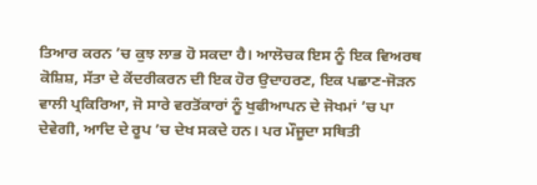ਤਿਆਰ ਕਰਨ ’ਚ ਕੁਝ ਲਾਭ ਹੋ ਸਕਦਾ ਹੈ। ਆਲੋਚਕ ਇਸ ਨੂੰ ਇਕ ਵਿਅਰਥ ਕੋਸ਼ਿਸ਼, ਸੱਤਾ ਦੇ ਕੇਂਦਰੀਕਰਨ ਦੀ ਇਕ ਹੋਰ ਉਦਾਹਰਣ, ਇਕ ਪਛਾਣ-ਜੋੜਨ ਵਾਲੀ ਪ੍ਰਕਿਰਿਆ, ਜੋ ਸਾਰੇ ਵਰਤੋਂਕਾਰਾਂ ਨੂੰ ਖੁਫੀਆਪਨ ਦੇ ਜੋਖਮਾਂ ’ਚ ਪਾ ਦੇਵੇਗੀ, ਆਦਿ ਦੇ ਰੂਪ ’ਚ ਦੇਖ ਸਕਦੇ ਹਨ। ਪਰ ਮੌਜੂਦਾ ਸਥਿਤੀ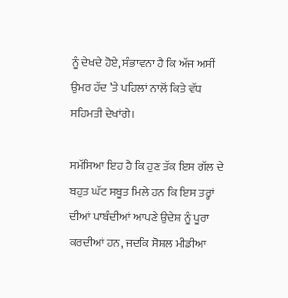ਨੂੰ ਦੇਖਦੇ ਹੋਏ, ਸੰਭਾਵਨਾ ਹੈ ਕਿ ਅੱਜ ਅਸੀਂ ਉਮਰ ਹੱਦ ’ਤੇ ਪਹਿਲਾਂ ਨਾਲੋਂ ਕਿਤੇ ਵੱਧ ਸਹਿਮਤੀ ਦੇਖਾਂਗੇ।

ਸਮੱਸਿਆ ਇਹ ਹੈ ਕਿ ਹੁਣ ਤੱਕ ਇਸ ਗੱਲ ਦੇ ਬਹੁਤ ਘੱਟ ਸਬੂਤ ਮਿਲੇ ਹਨ ਕਿ ਇਸ ਤਰ੍ਹਾਂ ਦੀਆਂ ਪਾਬੰਦੀਆਂ ਆਪਣੇ ਉਦੇਸ਼ ਨੂੰ ਪੂਰਾ ਕਰਦੀਆਂ ਹਨ, ਜਦਕਿ ਸੋਸ਼ਲ ਮੀਡੀਆ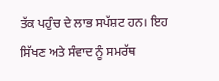ਤੱਕ ਪਹੁੰਚ ਦੇ ਲਾਭ ਸਪੱਸ਼ਟ ਹਨ। ਇਹ ਸਿੱਖਣ ਅਤੇ ਸੰਵਾਦ ਨੂੰ ਸਮਰੱਥ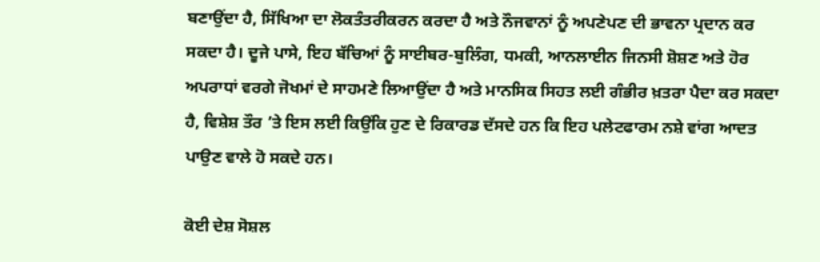ਬਣਾਉਂਦਾ ਹੈ, ਸਿੱਖਿਆ ਦਾ ਲੋਕਤੰਤਰੀਕਰਨ ਕਰਦਾ ਹੈ ਅਤੇ ਨੌਜਵਾਨਾਂ ਨੂੰ ਅਪਣੇਪਣ ਦੀ ਭਾਵਨਾ ਪ੍ਰਦਾਨ ਕਰ ਸਕਦਾ ਹੈ। ਦੂਜੇ ਪਾਸੇ, ਇਹ ਬੱਚਿਆਂ ਨੂੰ ਸਾਈਬਰ-ਬੁਲਿੰਗ, ਧਮਕੀ, ਆਨਲਾਈਨ ਜਿਨਸੀ ਸ਼ੋਸ਼ਣ ਅਤੇ ਹੋਰ ਅਪਰਾਧਾਂ ਵਰਗੇ ਜੋਖਮਾਂ ਦੇ ਸਾਹਮਣੇ ਲਿਆਉਂਦਾ ਹੈ ਅਤੇ ਮਾਨਸਿਕ ਸਿਹਤ ਲਈ ਗੰਭੀਰ ਖ਼ਤਰਾ ਪੈਦਾ ਕਰ ਸਕਦਾ ਹੈ, ਵਿਸ਼ੇਸ਼ ਤੌਰ ’ਤੇ ਇਸ ਲਈ ਕਿਉਂਕਿ ਹੁਣ ਦੇ ਰਿਕਾਰਡ ਦੱਸਦੇ ਹਨ ਕਿ ਇਹ ਪਲੇਟਫਾਰਮ ਨਸ਼ੇ ਵਾਂਗ ਆਦਤ ਪਾਉਣ ਵਾਲੇ ਹੋ ਸਕਦੇ ਹਨ।

ਕੋਈ ਦੇਸ਼ ਸੋਸ਼ਲ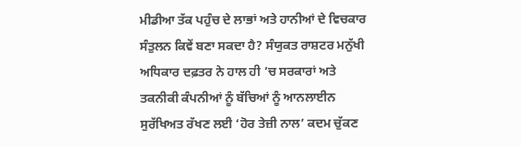ਮੀਡੀਆ ਤੱਕ ਪਹੁੰਚ ਦੇ ਲਾਭਾਂ ਅਤੇ ਹਾਨੀਆਂ ਦੇ ਵਿਚਕਾਰ ਸੰਤੁਲਨ ਕਿਵੇਂ ਬਣਾ ਸਕਦਾ ਹੈ? ਸੰਯੁਕਤ ਰਾਸ਼ਟਰ ਮਨੁੱਖੀ ਅਧਿਕਾਰ ਦਫ਼ਤਰ ਨੇ ਹਾਲ ਹੀ ’ਚ ਸਰਕਾਰਾਂ ਅਤੇ ਤਕਨੀਕੀ ਕੰਪਨੀਆਂ ਨੂੰ ਬੱਚਿਆਂ ਨੂੰ ਆਨਲਾਈਨ ਸੁਰੱਖਿਅਤ ਰੱਖਣ ਲਈ ‘ਹੋਰ ਤੇਜ਼ੀ ਨਾਲ’ ਕਦਮ ਚੁੱਕਣ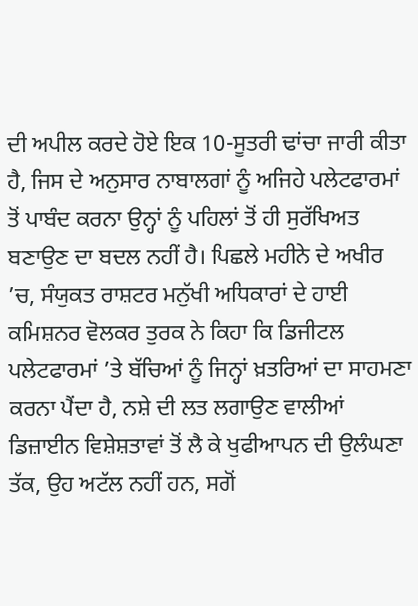ਦੀ ਅਪੀਲ ਕਰਦੇ ਹੋਏ ਇਕ 10-ਸੂਤਰੀ ਢਾਂਚਾ ਜਾਰੀ ਕੀਤਾ ਹੈ, ਜਿਸ ਦੇ ਅਨੁਸਾਰ ਨਾਬਾਲਗਾਂ ਨੂੰ ਅਜਿਹੇ ਪਲੇਟਫਾਰਮਾਂ ਤੋਂ ਪਾਬੰਦ ਕਰਨਾ ਉਨ੍ਹਾਂ ਨੂੰ ਪਹਿਲਾਂ ਤੋਂ ਹੀ ਸੁਰੱਖਿਅਤ ਬਣਾਉਣ ਦਾ ਬਦਲ ਨਹੀਂ ਹੈ। ਪਿਛਲੇ ਮਹੀਨੇ ਦੇ ਅਖੀਰ ’ਚ, ਸੰਯੁਕਤ ਰਾਸ਼ਟਰ ਮਨੁੱਖੀ ਅਧਿਕਾਰਾਂ ਦੇ ਹਾਈ ਕਮਿਸ਼ਨਰ ਵੋਲਕਰ ਤੁਰਕ ਨੇ ਕਿਹਾ ਕਿ ਡਿਜੀਟਲ ਪਲੇਟਫਾਰਮਾਂ ’ਤੇ ਬੱਚਿਆਂ ਨੂੰ ਜਿਨ੍ਹਾਂ ਖ਼ਤਰਿਆਂ ਦਾ ਸਾਹਮਣਾ ਕਰਨਾ ਪੈਂਦਾ ਹੈ, ਨਸ਼ੇ ਦੀ ਲਤ ਲਗਾਉਣ ਵਾਲੀਆਂ ਡਿਜ਼ਾਈਨ ਵਿਸ਼ੇਸ਼ਤਾਵਾਂ ਤੋਂ ਲੈ ਕੇ ਖੁਫੀਆਪਨ ਦੀ ਉਲੰਘਣਾ ਤੱਕ, ਉਹ ਅਟੱਲ ਨਹੀਂ ਹਨ, ਸਗੋਂ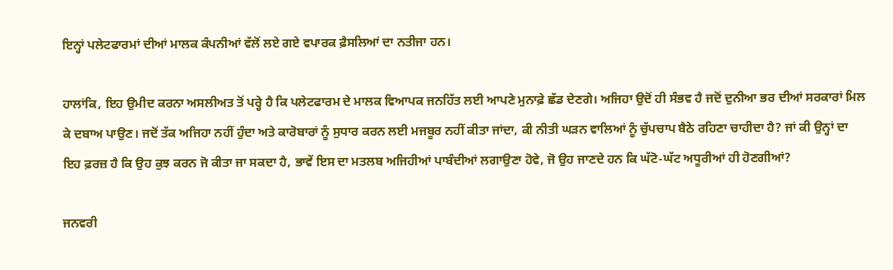ਇਨ੍ਹਾਂ ਪਲੇਟਫਾਰਮਾਂ ਦੀਆਂ ਮਾਲਕ ਕੰਪਨੀਆਂ ਵੱਲੋਂ ਲਏ ਗਏ ਵਪਾਰਕ ਫ਼ੈਸਲਿਆਂ ਦਾ ਨਤੀਜਾ ਹਨ।

ਹਾਲਾਂਕਿ, ਇਹ ਉਮੀਦ ਕਰਨਾ ਅਸਲੀਅਤ ਤੋਂ ਪਰ੍ਹੇ ਹੈ ਕਿ ਪਲੇਟਫਾਰਮ ਦੇ ਮਾਲਕ ਵਿਆਪਕ ਜਨਹਿੱਤ ਲਈ ਆਪਣੇ ਮੁਨਾਫ਼ੇ ਛੱਡ ਦੇਣਗੇ। ਅਜਿਹਾ ਉਦੋਂ ਹੀ ਸੰਭਵ ਹੈ ਜਦੋਂ ਦੁਨੀਆ ਭਰ ਦੀਆਂ ਸਰਕਾਰਾਂ ਮਿਲ ਕੇ ਦਬਾਅ ਪਾਉਣ। ਜਦੋਂ ਤੱਕ ਅਜਿਹਾ ਨਹੀਂ ਹੁੰਦਾ ਅਤੇ ਕਾਰੋਬਾਰਾਂ ਨੂੰ ਸੁਧਾਰ ਕਰਨ ਲਈ ਮਜਬੂਰ ਨਹੀਂ ਕੀਤਾ ਜਾਂਦਾ, ਕੀ ਨੀਤੀ ਘੜਨ ਵਾਲਿਆਂ ਨੂੰ ਚੁੱਪਚਾਪ ਬੈਠੇ ਰਹਿਣਾ ਚਾਹੀਦਾ ਹੈ? ਜਾਂ ਕੀ ਉਨ੍ਹਾਂ ਦਾ ਇਹ ਫ਼ਰਜ਼ ਹੈ ਕਿ ਉਹ ਕੁਝ ਕਰਨ ਜੋ ਕੀਤਾ ਜਾ ਸਕਦਾ ਹੈ, ਭਾਵੇਂ ਇਸ ਦਾ ਮਤਲਬ ਅਜਿਹੀਆਂ ਪਾਬੰਦੀਆਂ ਲਗਾਉਣਾ ਹੋਵੇ, ਜੋ ਉਹ ਜਾਣਦੇ ਹਨ ਕਿ ਘੱਟੋ-ਘੱਟ ਅਧੂਰੀਆਂ ਹੀ ਹੋਣਗੀਆਂ?

ਜਨਵਰੀ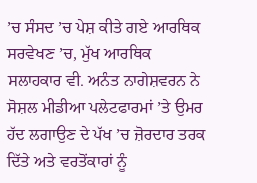’ਚ ਸੰਸਦ ’ਚ ਪੇਸ਼ ਕੀਤੇ ਗਏ ਆਰਥਿਕ ਸਰਵੇਖਣ ’ਚ, ਮੁੱਖ ਆਰਥਿਕ ਸਲਾਹਕਾਰ ਵੀ. ਅਨੰਤ ਨਾਗੇਸ਼ਵਰਨ ਨੇ ਸੋਸ਼ਲ ਮੀਡੀਆ ਪਲੇਟਫਾਰਮਾਂ ’ਤੇ ਉਮਰ ਹੱਦ ਲਗਾਉਣ ਦੇ ਪੱਖ ’ਚ ਜ਼ੋਰਦਾਰ ਤਰਕ ਦਿੱਤੇ ਅਤੇ ਵਰਤੋਂਕਾਰਾਂ ਨੂੰ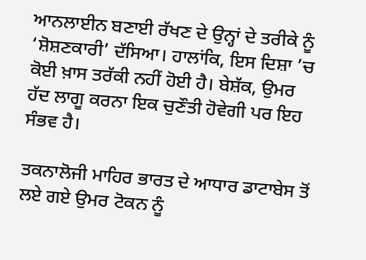ਆਨਲਾਈਨ ਬਣਾਈ ਰੱਖਣ ਦੇ ਉਨ੍ਹਾਂ ਦੇ ਤਰੀਕੇ ਨੂੰ ‘ਸ਼ੋਸ਼ਣਕਾਰੀ’ ਦੱਸਿਆ। ਹਾਲਾਂਕਿ, ਇਸ ਦਿਸ਼ਾ ’ਚ ਕੋਈ ਖ਼ਾਸ ਤਰੱਕੀ ਨਹੀਂ ਹੋਈ ਹੈ। ਬੇਸ਼ੱਕ, ਉਮਰ ਹੱਦ ਲਾਗੂ ਕਰਨਾ ਇਕ ਚੁਣੌਤੀ ਹੋਵੇਗੀ ਪਰ ਇਹ ਸੰਭਵ ਹੈ।

ਤਕਨਾਲੋਜੀ ਮਾਹਿਰ ਭਾਰਤ ਦੇ ਆਧਾਰ ਡਾਟਾਬੇਸ ਤੋਂ ਲਏ ਗਏ ਉਮਰ ਟੋਕਨ ਨੂੰ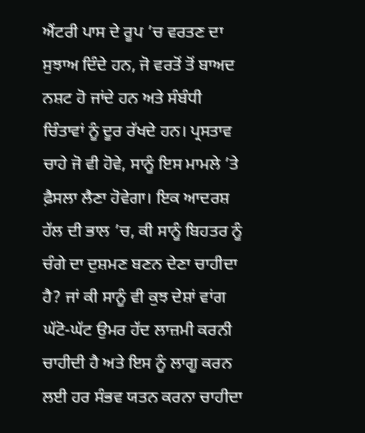ਐਂਟਰੀ ਪਾਸ ਦੇ ਰੂਪ ’ਚ ਵਰਤਣ ਦਾ ਸੁਝਾਅ ਦਿੰਦੇ ਹਨ, ਜੋ ਵਰਤੋਂ ਤੋਂ ਬਾਅਦ ਨਸ਼ਟ ਹੋ ਜਾਂਦੇ ਹਨ ਅਤੇ ਸੰਬੰਧੀ ਚਿੰਤਾਵਾਂ ਨੂੰ ਦੂਰ ਰੱਖਦੇ ਹਨ। ਪ੍ਰਸਤਾਵ ਚਾਹੇ ਜੋ ਵੀ ਹੋਵੇ, ਸਾਨੂੰ ਇਸ ਮਾਮਲੇ ’ਤੇ ਫ਼ੈਸਲਾ ਲੈਣਾ ਹੋਵੇਗਾ। ਇਕ ਆਦਰਸ਼ ਹੱਲ ਦੀ ਭਾਲ ’ਚ, ਕੀ ਸਾਨੂੰ ਬਿਹਤਰ ਨੂੰ ਚੰਗੇ ਦਾ ਦੁਸ਼ਮਣ ਬਣਨ ਦੇਣਾ ਚਾਹੀਦਾ ਹੈ? ਜਾਂ ਕੀ ਸਾਨੂੰ ਵੀ ਕੁਝ ਦੇਸ਼ਾਂ ਵਾਂਗ ਘੱਟੋ-ਘੱਟ ਉਮਰ ਹੱਦ ਲਾਜ਼ਮੀ ਕਰਨੀ ਚਾਹੀਦੀ ਹੈ ਅਤੇ ਇਸ ਨੂੰ ਲਾਗੂ ਕਰਨ ਲਈ ਹਰ ਸੰਭਵ ਯਤਨ ਕਰਨਾ ਚਾਹੀਦਾ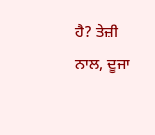ਹੈ? ਤੇਜ਼ੀ ਨਾਲ, ਦੂਜਾ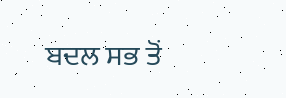ਬਦਲ ਸਭ ਤੋਂ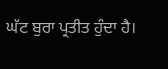ਘੱਟ ਬੁਰਾ ਪ੍ਰਤੀਤ ਹੁੰਦਾ ਹੈ।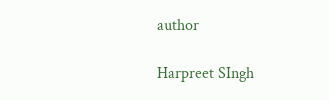author

Harpreet SIngh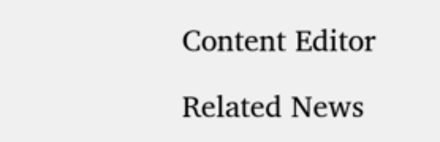Content Editor

Related News